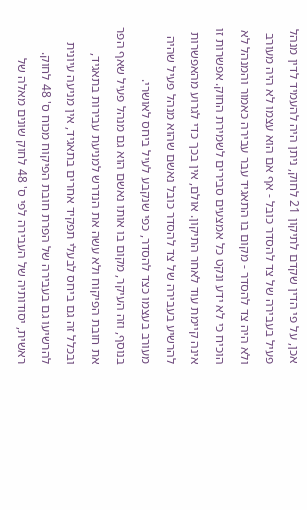אכן, על פי הדין שקדם לתיקון 21 לחוק, ניתן היה להעמיד לדין מנהל פעיל בעבירה של צד להסדר כובל - אף אם הוא עצמו לא היה מעורב ולא היה צד להסדר - מקום בו התאגיד עבר עבירה כאמור והמנהל לא הוכיח כי לא ידע ונקט כל אמצעים סבירים לשמירת החוק. אפשרות זו אינה קיימת עוד לאחר התיקון. אולם, אין בכך כדי לגרוע מהאפשרות להרשיע בעבירה של צד להסדר כובל נאשם שהוא מנהל פעיל שהיה מעורב בעצמו כצד להסדר, כפי שנקבע לעיל ביחס לאושרי.
בנוסף, וזה העיקר, מקום בו אותו נאשם הוא גם מנהל פעיל שאף הפר את חובת הפיקוח ולא עשה את הנדרש למניעת עבירות בתאגיד, ובכלל זה גם ביחס לבעלי תפקיד אחרים בתאגיד, אין מניעה עיונית להרשיעו גם בעבירה של הפרת חובת הפיקוח מכוח ס' 48 לחוק. ראשית, יסודותיה של העבירה לפי ס' 48 לחוק שונים מאלה של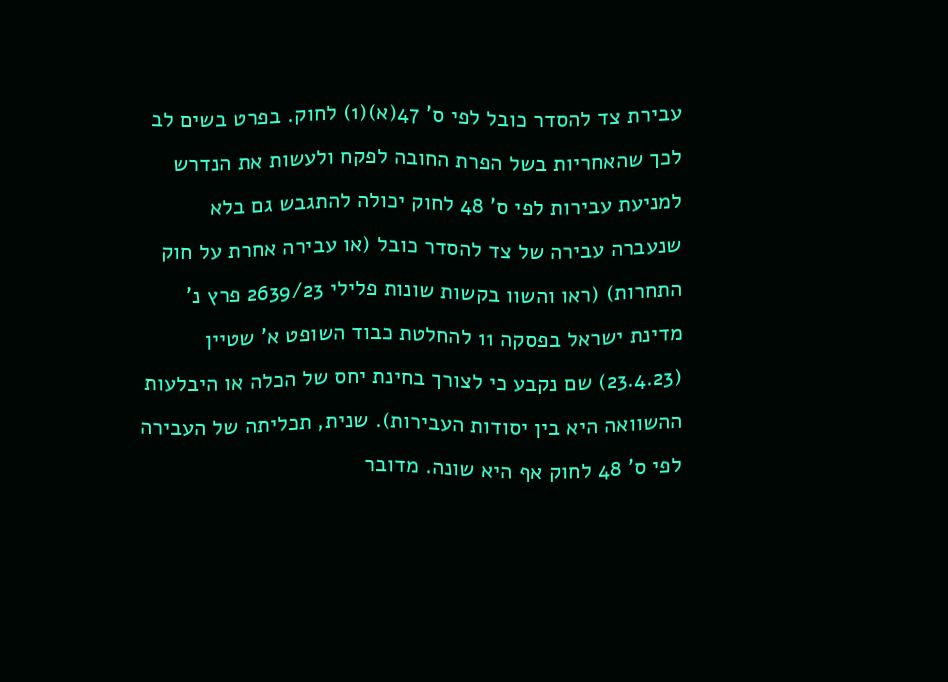עבירת צד להסדר כובל לפי ס' 47(א)(1) לחוק. בפרט בשים לב לכך שהאחריות בשל הפרת החובה לפקח ולעשות את הנדרש למניעת עבירות לפי ס' 48 לחוק יכולה להתגבש גם בלא שנעברה עבירה של צד להסדר כובל (או עבירה אחרת על חוק התחרות) (ראו והשוו בקשות שונות פלילי 2639/23 פרץ נ' מדינת ישראל בפסקה 11 להחלטת כבוד השופט א' שטיין (23.4.23) שם נקבע כי לצורך בחינת יחס של הכלה או היבלעות ההשוואה היא בין יסודות העבירות). שנית, תכליתה של העבירה לפי ס' 48 לחוק אף היא שונה. מדובר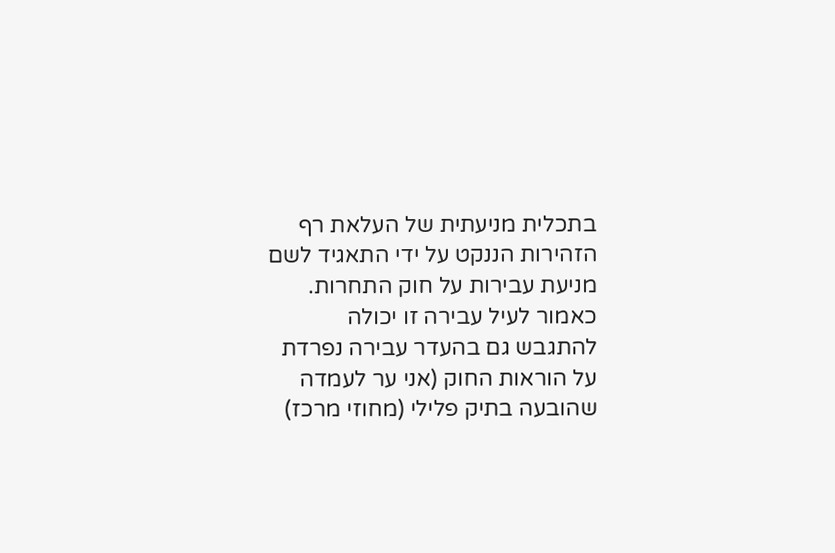בתכלית מניעתית של העלאת רף הזהירות הננקט על ידי התאגיד לשם מניעת עבירות על חוק התחרות. כאמור לעיל עבירה זו יכולה להתגבש גם בהעדר עבירה נפרדת על הוראות החוק (אני ער לעמדה שהובעה בתיק פלילי (מחוזי מרכז)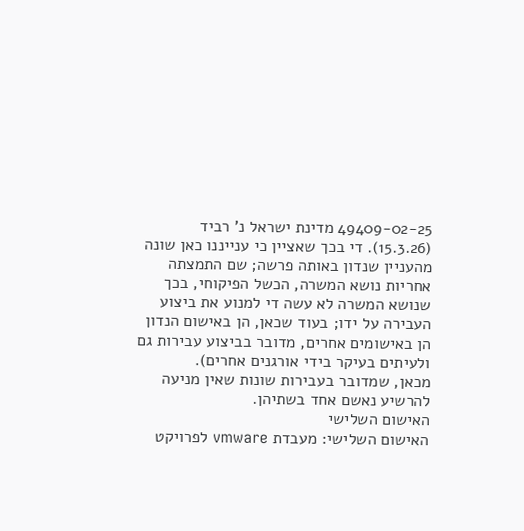49409-02-25 מדינת ישראל נ' רביד (15.3.26). די בכך שאציין כי ענייננו כאן שונה מהעניין שנדון באותה פרשה; שם התמצתה אחריות נושא המשרה, הכשל הפיקוחי, בכך שנושא המשרה לא עשה די למנוע את ביצוע העבירה על ידו; בעוד שכאן, הן באישום הנדון הן באישומים אחרים, מדובר בביצוע עבירות גם ולעיתים בעיקר בידי אורגנים אחרים).
מכאן, שמדובר בעבירות שונות שאין מניעה להרשיע נאשם אחד בשתיהן.
האישום השלישי
האישום השלישי: מעבדת vmware לפרויקט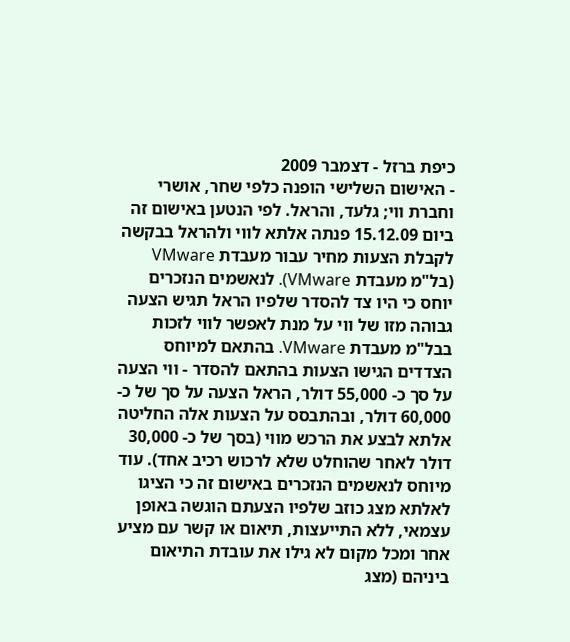כיפת ברזל - דצמבר 2009
- האישום השלישי הופנה כלפי שחר, אושרי וחברת ווי; גלעד, והראל. לפי הנטען באישום זה ביום 15.12.09 פנתה אלתא לווי ולהראל בבקשה לקבלת הצעות מחיר עבור מעבדת VMware (בל"מ מעבדת VMware). לנאשמים הנזכרים יוחס כי היו צד להסדר שלפיו הראל תגיש הצעה גבוהה מזו של ווי על מנת לאפשר לווי לזכות בבל"מ מעבדת VMware. בהתאם למיוחס הצדדים הגישו הצעות בהתאם להסדר - ווי הצעה על סך כ- 55,000 דולר, הראל הצעה על סך של כ- 60,000 דולר, ובהתבסס על הצעות אלה החליטה אלתא לבצע את הרכש מווי (בסך של כ- 30,000 דולר לאחר שהוחלט שלא לרכוש רכיב אחד). עוד מיוחס לנאשמים הנזכרים באישום זה כי הציגו לאלתא מצג כוזב שלפיו הצעתם הוגשה באופן עצמאי, ללא התייעצות, תיאום או קשר עם מציע אחר ומכל מקום לא גילו את עובדת התיאום ביניהם (מצג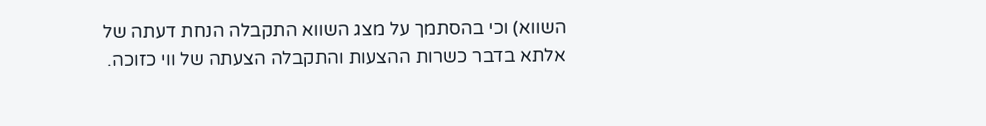השווא) וכי בהסתמך על מצג השווא התקבלה הנחת דעתה של אלתא בדבר כשרות ההצעות והתקבלה הצעתה של ווי כזוכה.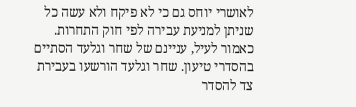לאושרי יוחס גם כי לא פיקח ולא עשה כל שניתן למניעת עבירה לפי חוק התחרות. כאמור לעיל, עניינם של שחר וגלעד הסתיים בהסדרי טיעון. שחר וגלעד הורשעו בעבירת צד להסדר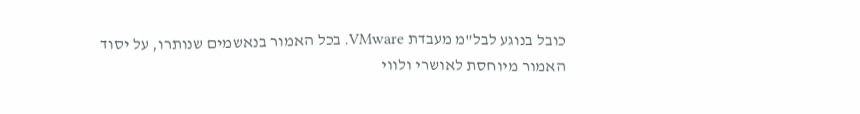כובל בנוגע לבל"מ מעבדת VMware. בכל האמור בנאשמים שנותרו, על יסוד האמור מיוחסת לאושרי ולווי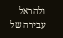ולהראל עבירה של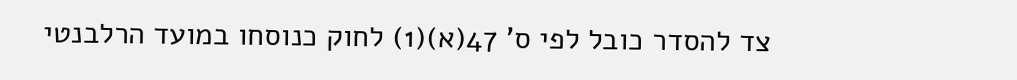צד להסדר כובל לפי ס' 47(א)(1) לחוק כנוסחו במועד הרלבנטי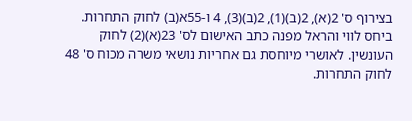בצירוף ס' 2(א), 2(ב)(1), 2(ב)(3), 4 ו-55א(ב) לחוק התחרות. ביחס לווי והראל מפנה כתב האישום לס' 23(א)(2) לחוק העונשין. לאושרי מיוחסת גם אחריות נושאי משרה מכוח ס' 48 לחוק התחרות.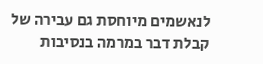לנאשמים מיוחסת גם עבירה של קבלת דבר במרמה בנסיבות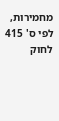מחמירות, לפי ס' 415 לחוק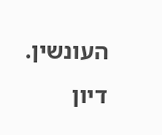העונשין.
דיון